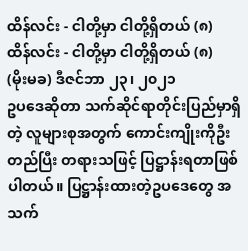ထိန်လင်း - ငါတို့မှာ ငါတို့ရှိတယ် (၈)
ထိန်လင်း - ငါတို့မှာ ငါတို့ရှိတယ် (၈)
(မိုးမခ) ဒီဇင်ဘာ ၂၃၊ ၂၀၂၁
ဥပဒေဆိုတာ သက်ဆိုင်ရာတိုင်းပြည်မှာရှိတဲ့ လူများစုအတွက် ကောင်းကျိုးကိုဦးတည်ပြီး တရားသဖြင့် ပြဋ္ဌာန်းရတာဖြစ်ပါတယ်။ ပြဋ္ဌာန်းထားတဲ့ဥပဒေတွေ အသက်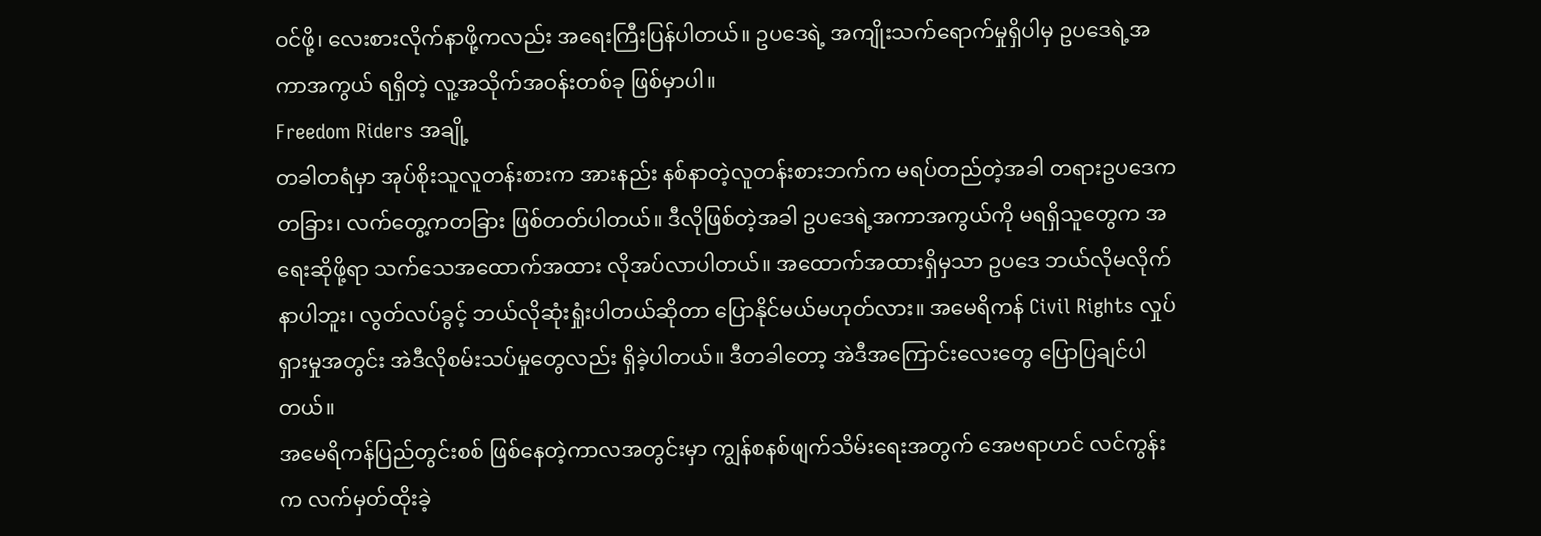ဝင်ဖို့၊ လေးစားလိုက်နာဖို့ကလည်း အရေးကြီးပြန်ပါတယ်။ ဥပဒေရဲ့ အကျိုးသက်ရောက်မှုရှိပါမှ ဥပဒေရဲ့အကာအကွယ် ရရှိတဲ့ လူ့အသိုက်အဝန်းတစ်ခု ဖြစ်မှာပါ။
Freedom Riders အချို့
တခါတရံမှာ အုပ်စိုးသူလူတန်းစားက အားနည်း နစ်နာတဲ့လူတန်းစားဘက်က မရပ်တည်တဲ့အခါ တရားဥပဒေကတခြား၊ လက်တွေ့ကတခြား ဖြစ်တတ်ပါတယ်။ ဒီလိုဖြစ်တဲ့အခါ ဥပဒေရဲ့အကာအကွယ်ကို မရရှိသူတွေက အရေးဆိုဖို့ရာ သက်သေအထောက်အထား လိုအပ်လာပါတယ်။ အထောက်အထားရှိမှသာ ဥပဒေ ဘယ်လိုမလိုက်နာပါဘူး၊ လွတ်လပ်ခွင့် ဘယ်လိုဆုံးရှုံးပါတယ်ဆိုတာ ပြောနိုင်မယ်မဟုတ်လား။ အမေရိကန် Civil Rights လှုပ်ရှားမှုအတွင်း အဲဒီလိုစမ်းသပ်မှုတွေလည်း ရှိခဲ့ပါတယ်။ ဒီတခါတော့ အဲဒီအကြောင်းလေးတွေ ပြောပြချင်ပါတယ်။
အမေရိကန်ပြည်တွင်းစစ် ဖြစ်နေတဲ့ကာလအတွင်းမှာ ကျွန်စနစ်ဖျက်သိမ်းရေးအတွက် အေဗရာဟင် လင်ကွန်းက လက်မှတ်ထိုးခဲ့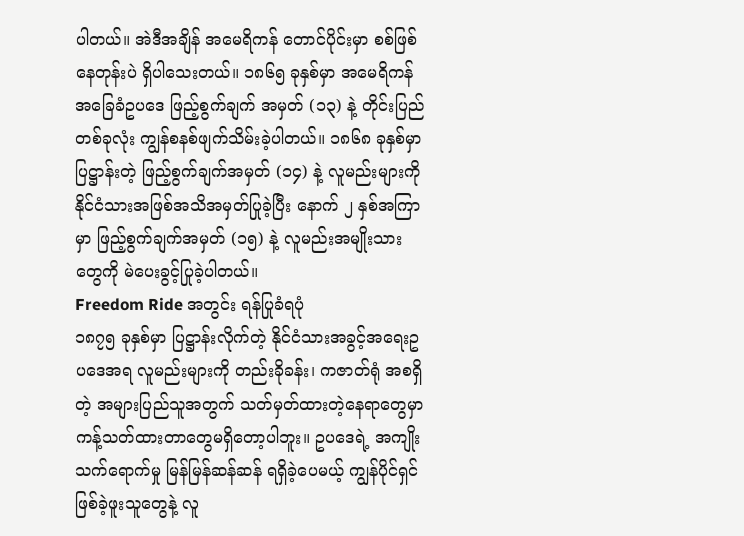ပါတယ်။ အဲဒီအချိန် အမေရိကန် တောင်ပိုင်းမှာ စစ်ဖြစ်နေတုန်းပဲ ရှိပါသေးတယ်။ ၁၈၆၅ ခုနှစ်မှာ အမေရိကန် အခြေခံဥပဒေ ဖြည့်စွက်ချက် အမှတ် (၁၃) နဲ့ တိုင်းပြည်တစ်ခုလုံး ကျွန်စနစ်ဖျက်သိမ်းခဲ့ပါတယ်။ ၁၈၆၈ ခုနှစ်မှာပြဋ္ဌာန်းတဲ့ ဖြည့်စွက်ချက်အမှတ် (၁၄) နဲ့ လူမည်းများကို နိုင်ငံသားအဖြစ်အသိအမှတ်ပြုခဲ့ပြီး နောက် ၂ နှစ်အကြာမှာ ဖြည့်စွက်ချက်အမှတ် (၁၅) နဲ့ လူမည်းအမျိုးသားတွေကို မဲပေးခွင့်ပြုခဲ့ပါတယ်။
Freedom Ride အတွင်း ရန်ပြုခံရပုံ
၁၈၇၅ ခုနှစ်မှာ ပြဋ္ဌာန်းလိုက်တဲ့ နိုင်ငံသားအခွင့်အရေးဥပဒေအရ လူမည်းများကို တည်းခိုခန်း၊ ကဇာတ်ရုံ အစရှိတဲ့ အများပြည်သူအတွက် သတ်မှတ်ထားတဲ့နေရာတွေမှာ ကန့်သတ်ထားတာတွေမရှိတော့ပါဘူး။ ဥပဒေရဲ့ အကျိုးသက်ရောက်မှု မြန်မြန်ဆန်ဆန် ရရှိခဲ့ပေမယ့် ကျွန်ပိုင်ရှင်ဖြစ်ခဲ့ဖူးသူတွေနဲ့ လူ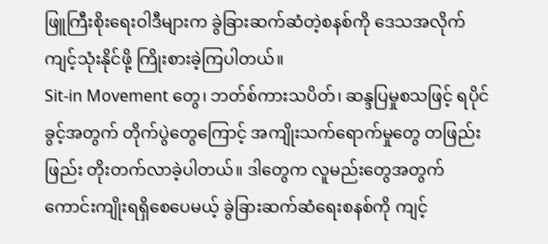ဖြူကြီးစိုးရေးဝါဒီများက ခွဲခြားဆက်ဆံတဲ့စနစ်ကို ဒေသအလိုက်ကျင့်သုံးနိုင်ဖို့ ကြိုးစားခဲ့ကြပါတယ်။
Sit-in Movement တွေ၊ ဘတ်စ်ကားသပိတ်၊ ဆန္ဒပြမှုစသဖြင့် ရပိုင်ခွင့်အတွက် တိုက်ပွဲတွေကြောင့် အကျိုးသက်ရောက်မှုတွေ တဖြည်းဖြည်း တိုးတက်လာခဲ့ပါတယ်။ ဒါတွေက လူမည်းတွေအတွက် ကောင်းကျိုးရရှိစေပေမယ့် ခွဲခြားဆက်ဆံရေးစနစ်ကို ကျင့်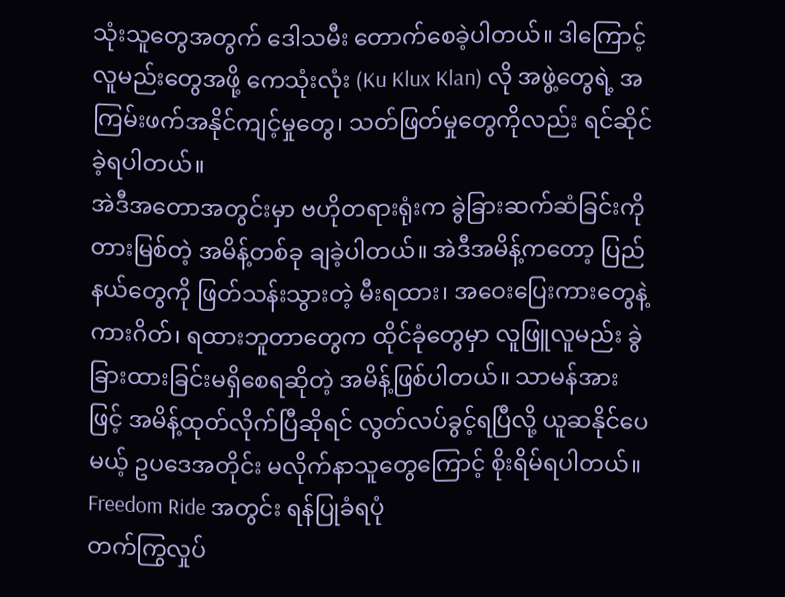သုံးသူတွေအတွက် ဒေါသမီး တောက်စေခဲ့ပါတယ်။ ဒါကြောင့် လူမည်းတွေအဖို့ ကေသုံးလုံး (Ku Klux Klan) လို အဖွဲ့တွေရဲ့ အကြမ်းဖက်အနိုင်ကျင့်မှုတွေ၊ သတ်ဖြတ်မှုတွေကိုလည်း ရင်ဆိုင်ခဲ့ရပါတယ်။
အဲဒီအတောအတွင်းမှာ ဗဟိုတရားရုံးက ခွဲခြားဆက်ဆံခြင်းကို တားမြစ်တဲ့ အမိန့်တစ်ခု ချခဲ့ပါတယ်။ အဲဒီအမိန့်ကတော့ ပြည်နယ်တွေကို ဖြတ်သန်းသွားတဲ့ မီးရထား၊ အဝေးပြေးကားတွေနဲ့ ကားဂိတ်၊ ရထားဘူတာတွေက ထိုင်ခုံတွေမှာ လူဖြူလူမည်း ခွဲခြားထားခြင်းမရှိစေရဆိုတဲ့ အမိန့်ဖြစ်ပါတယ်။ သာမန်အားဖြင့် အမိန့်ထုတ်လိုက်ပြီဆိုရင် လွတ်လပ်ခွင့်ရပြီလို့ ယူဆနိုင်ပေမယ့် ဥပဒေအတိုင်း မလိုက်နာသူတွေကြောင့် စိုးရိမ်ရပါတယ်။
Freedom Ride အတွင်း ရန်ပြုခံရပုံ
တက်ကြွလှုပ်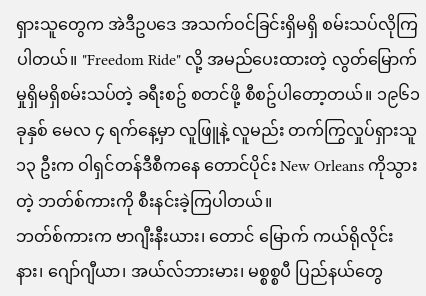ရှားသူတွေက အဲဒီဥပဒေ အသက်ဝင်ခြင်းရှိမရှိ စမ်းသပ်လိုကြပါတယ်။ "Freedom Ride" လို့ အမည်ပေးထားတဲ့ လွတ်မြောက်မှုရှိမရှိစမ်းသပ်တဲ့ ခရီးစဥ် စတင်ဖို့ စီစဥ်ပါတော့တယ်။ ၁၉၆၁ ခုနှစ် မေလ ၄ ရက်နေ့မှာ လူဖြူနဲ့ လူမည်း တက်ကြွလှုပ်ရှားသူ ၁၃ ဦးက ဝါရှင်တန်ဒီစီကနေ တောင်ပိုင်း New Orleans ကိုသွားတဲ့ ဘတ်စ်ကားကို စီးနင်းခဲ့ကြပါတယ်။
ဘတ်စ်ကားက ဗာဂျီးနီးယား၊ တောင် မြောက် ကယ်ရိုလိုင်းနား၊ ဂျော်ဂျီယာ၊ အယ်လ်ဘားမား၊ မစ္စစ္စပီ ပြည်နယ်တွေ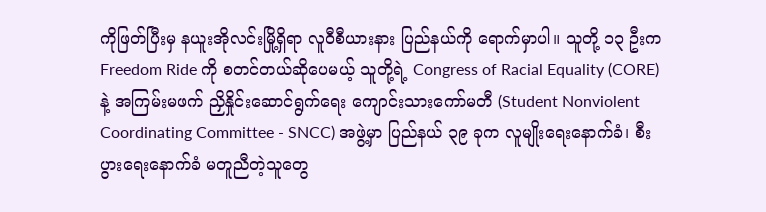ကိုဖြတ်ပြီးမှ နယူးအိုလင်းမြို့ရှိရာ လူဝီစီယားနား ပြည်နယ်ကို ရောက်မှာပါ။ သူတို့ ၁၃ ဦးက Freedom Ride ကို စတင်တယ်ဆိုပေမယ့် သူတို့ရဲ့ Congress of Racial Equality (CORE) နဲ့ အကြမ်းမဖက် ညှိနှိုင်းဆောင်ရွက်ရေး ကျောင်းသားကော်မတီ (Student Nonviolent Coordinating Committee - SNCC) အဖွဲ့မှာ ပြည်နယ် ၃၉ ခုက လူမျိုးရေးနောက်ခံ၊ စီးပွားရေးနောက်ခံ မတူညီတဲ့သူတွေ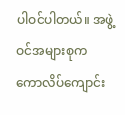ပါဝင်ပါတယ်။ အဖွဲ့ဝင်အများစုက ကောလိပ်ကျောင်း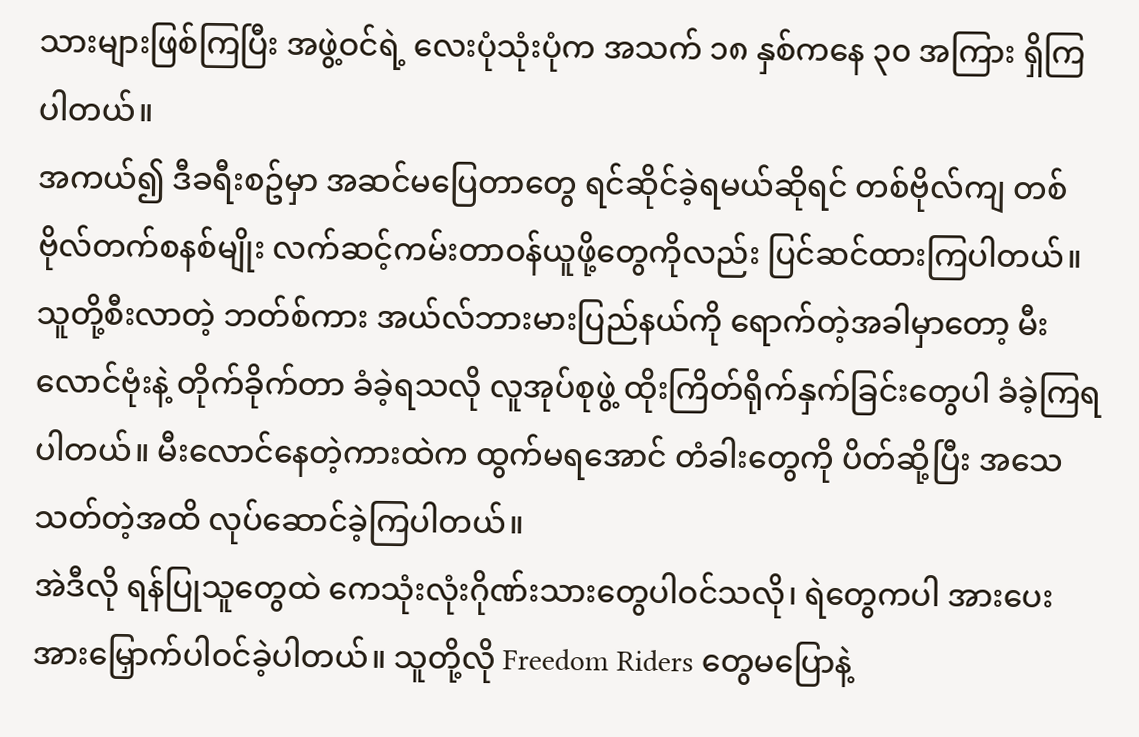သားများဖြစ်ကြပြီး အဖွဲ့ဝင်ရဲ့ လေးပုံသုံးပုံက အသက် ၁၈ နှစ်ကနေ ၃၀ အကြား ရှိကြပါတယ်။
အကယ်၍ ဒီခရီးစဥ်မှာ အဆင်မပြေတာတွေ ရင်ဆိုင်ခဲ့ရမယ်ဆိုရင် တစ်ဗိုလ်ကျ တစ်ဗိုလ်တက်စနစ်မျိုး လက်ဆင့်ကမ်းတာဝန်ယူဖို့တွေကိုလည်း ပြင်ဆင်ထားကြပါတယ်။ သူတို့စီးလာတဲ့ ဘတ်စ်ကား အယ်လ်ဘားမားပြည်နယ်ကို ရောက်တဲ့အခါမှာတော့ မီးလောင်ဗုံးနဲ့ တိုက်ခိုက်တာ ခံခဲ့ရသလို လူအုပ်စုဖွဲ့ ထိုးကြိတ်ရိုက်နှက်ခြင်းတွေပါ ခံခဲ့ကြရပါတယ်။ မီးလောင်နေတဲ့ကားထဲက ထွက်မရအောင် တံခါးတွေကို ပိတ်ဆို့ပြီး အသေသတ်တဲ့အထိ လုပ်ဆောင်ခဲ့ကြပါတယ်။
အဲဒီလို ရန်ပြုသူတွေထဲ ကေသုံးလုံးဂိုဏ်းသားတွေပါဝင်သလို၊ ရဲတွေကပါ အားပေးအားမြှောက်ပါဝင်ခဲ့ပါတယ်။ သူတို့လို Freedom Riders တွေမပြောနဲ့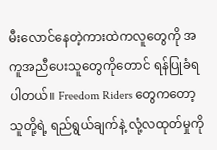မီးလောင်နေတဲ့ကားထဲကလူတွေကို အကူအညီပေးသူတွေကိုတောင် ရန်ပြုခံရပါတယ်။ Freedom Riders တွေကတော့ သူတို့ရဲ့ ရည်ရွယ်ချက်နဲ့ လုံ့လထုတ်မှုကို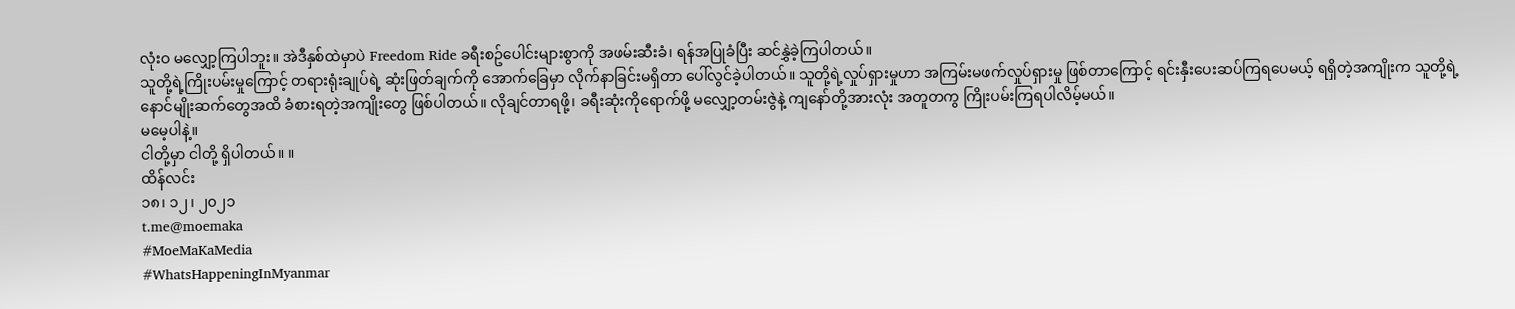လုံးဝ မလျှော့ကြပါဘူး။ အဲဒီနှစ်ထဲမှာပဲ Freedom Ride ခရီးစဥ်ပေါင်းများစွာကို အဖမ်းဆီးခံ၊ ရန်အပြုခံပြီး ဆင်နွှဲခဲ့ကြပါတယ်။
သူတို့ရဲ့ကြိုးပမ်းမှုကြောင့် တရားရုံးချုပ်ရဲ့ ဆုံးဖြတ်ချက်ကို အောက်ခြေမှာ လိုက်နာခြင်းမရှိတာ ပေါ်လွင်ခဲ့ပါတယ်။ သူတို့ရဲ့လှုပ်ရှားမှုဟာ အကြမ်းမဖက်လှုပ်ရှားမှု ဖြစ်တာကြောင့် ရင်းနှီးပေးဆပ်ကြရပေမယ့် ရရှိတဲ့အကျိုးက သူတို့ရဲ့ နောင်မျိုးဆက်တွေအထိ ခံစားရတဲ့အကျိုးတွေ ဖြစ်ပါတယ်။ လိုချင်တာရဖို့၊ ခရီးဆုံးကိုရောက်ဖို့ မလျှော့တမ်းဇွဲနဲ့ ကျနော်တို့အားလုံး အတူတကွ ကြိုးပမ်းကြရပါလိမ့်မယ်။
မမေ့ပါနဲ့။
ငါတို့မှာ ငါတို့ ရှိပါတယ်။ ။
ထိန်လင်း
၁၈၊ ၁၂၊ ၂၀၂၁
t.me@moemaka
#MoeMaKaMedia
#WhatsHappeningInMyanmar